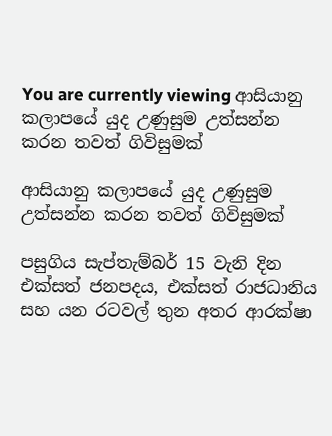You are currently viewing ආසියානු කලාපයේ යුද උණුසුම උත්සන්න කරන තවත් ගිවිසුමක්

ආසියානු කලාපයේ යුද උණුසුම උත්සන්න කරන තවත් ගිවිසුමක්

පසුගිය සැප්තැම්බර් 15 වැනි දින එක්සත් ජනපදය, එක්සත් රාජධානිය සහ යන රටවල් තුන අතර ආරක්ෂා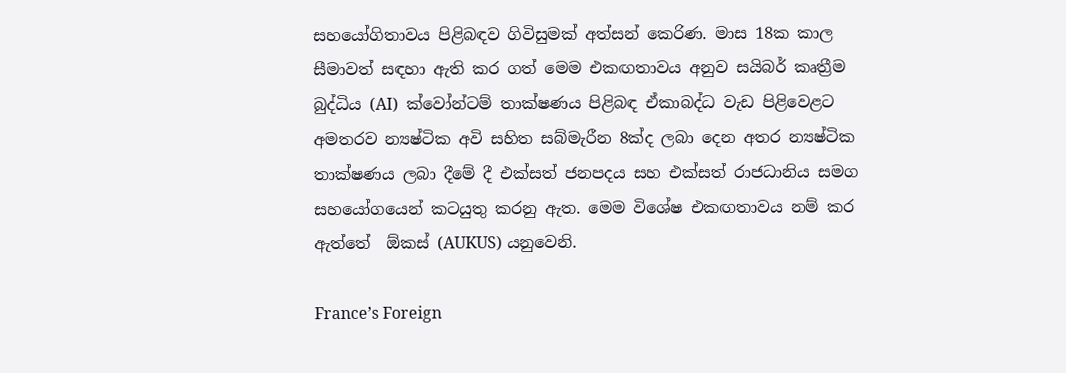සහයෝගිතාවය පිළිබඳව ගිවිසුමක් අත්සන් කෙරිණ. මාස 18ක කාල සීමාවත් සඳහා ඇති කර ගත් මෙම එකඟතාවය අනුව සයිබර් කෘත්‍රීම බුද්ධිය (AI)  ක්වෝන්ටම් තාක්ෂණය පිළිබඳ ඒකාබද්ධ වැඩ පිළිවෙළට අමතරව න්‍යෂ්ටික අවි සහිත සබ්මැරීන 8ක්ද ලබා දෙන අතර න්‍යෂ්ටික තාක්ෂණය ලබා දීමේ දී එක්සත් ජනපදය සහ එක්සත් රාජධානිය සමග සහයෝගයෙන් කටයුතු කරනු ඇත. මෙම විශේෂ එකඟතාවය නම් කර ඇත්තේ  ඕකස් (AUKUS) යනුවෙනි.

France’s Foreign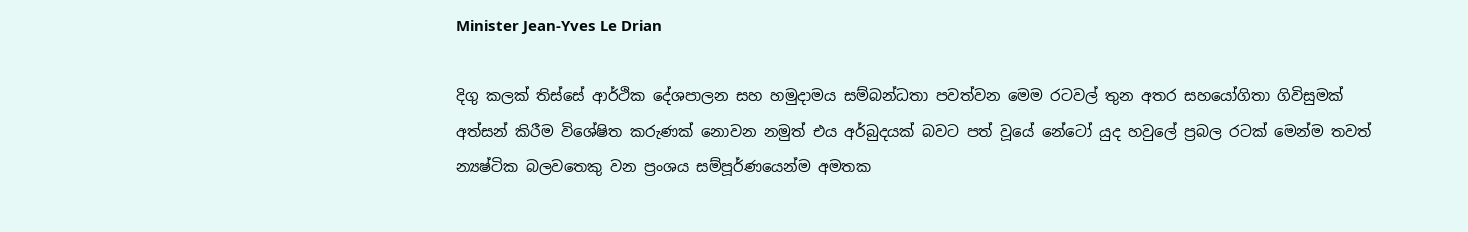Minister Jean-Yves Le Drian

දිගු කලක් තිස්සේ ආර්ථික දේශපාලන සහ හමුදාමය සම්බන්ධතා පවත්වන මෙම රටවල් තුන අතර සහයෝගිතා ගිවිසුමක් අත්සන් කිරීම විශේෂිත කරුණක් නොවන නමුත් එය අර්බුදයක් බවට පත් වූයේ නේටෝ යුද හවුලේ ප්‍රබල රටක් මෙන්ම තවත් න්‍යෂ්ටික බලවතෙකු වන ප්‍රංශය සම්පූර්ණයෙන්ම අමතක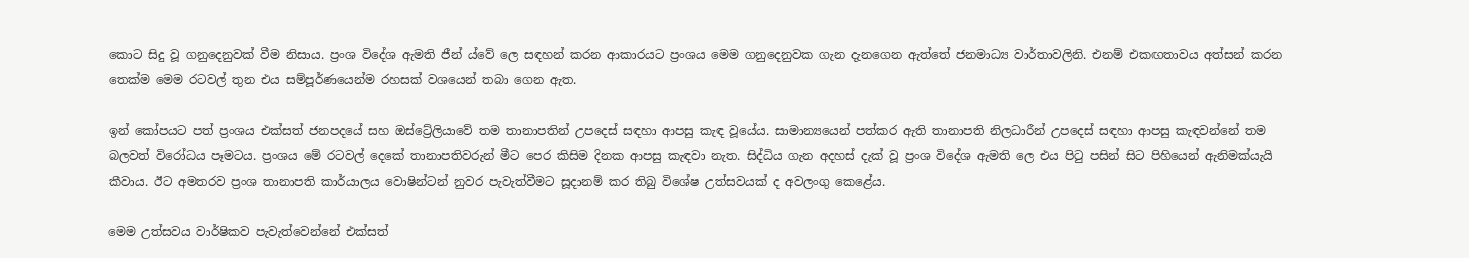කොට සිදු වූ ගනුදෙනුවක් වීම නිසාය. ප්‍රංශ විදේශ ඇමති ජීන් ය්වේ ලෙ සඳහන් කරන ආකාරයට ප්‍රංශය මෙම ගනුදෙනුවක ගැන දැනගෙන ඇත්තේ ජනමාධ්‍ය වාර්තාවලිනි. එනම් එකඟතාවය අත්සන් කරන තෙක්ම මෙම රටවල් තුන එය සම්පූර්ණයෙන්ම රහසක් වශයෙන් තබා ගෙන ඇත.

ඉන් කෝපයට පත් ප්‍රංශය එක්සත් ජනපදයේ සහ ඔස්ට්‍රේලියාවේ තම තානාපතින් උපදෙස් සඳහා ආපසු කැඳ වූයේය. සාමාන්‍යයෙන් පත්කර ඇති තානාපති නිලධාරීන් උපදෙස් සඳහා ආපසු කැඳවන්නේ තම බලවත් විරෝධය පෑමටය. ප්‍රංශය මේ රටවල් දෙකේ තානාපතිවරුන් මීට පෙර කිසිම දිනක ආපසු කැඳවා නැත. සිද්ධිය ගැන අදහස් දැක් වූ ප්‍රංශ විදේශ ඇමති ලෙ එය පිටු පසින් සිට පිහියෙන් ඇනිමක්යැයි කීවාය. ඊට අමතරව ප්‍රංශ තානාපති කාර්යාලය වොෂින්ටන් නුවර පැවැත්වීමට සූදානම් කර තිබු විශේෂ උත්සවයක් ද අවලංගු කෙළේය.

මෙම උත්සවය වාර්ෂිකව පැවැත්වෙන්නේ එක්සත්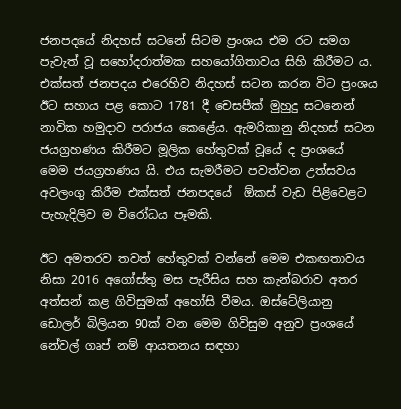ජනපදයේ නිදහස් සටනේ සිටම ප්‍රංශය එම රට සමග පැවැත් වූ සහෝදරාත්මක සහයෝගිතාවය සිහි කිරීමට ය. එක්සත් ජනපදය එරෙහිව නිදහස් සටන කරන විට ප්‍රංශය ඊට සහාය පළ කොට 1781 දී චෙසපීක් මුහුදු සටනෙන් නාවික හමුදාව පරාජය කෙළේය. ඇමරිකානු නිදහස් සටන ජයග්‍රහණය කිරීමට මූලික හේතුවක් වූයේ ද ප්‍රංශයේ මෙම ජයග්‍රහණය යි. එය සැමරීමට පවත්වන උත්සවය අවලංගු කිරීම එක්සත් ජනපදයේ  ඕකස් වැඩ පිළිවෙළට පැහැදිලිව ම විරෝධය පෑමකි.

ඊට අමතරව තවත් හේතුවක් වන්නේ මෙම එකඟතාවය නිසා 2016 අගෝස්තු මස පැරීසිය සහ කැන්බරාව අතර අත්සන් කළ ගිවිසුමක් අහෝසි වීමය. ඔස්ටේලියානු ඩොලර් බිලියන 90ක් වන මෙම ගිවිසුම අනුව ප්‍රංශයේ නේවල් ගෘප් නම් ආයතනය සඳහා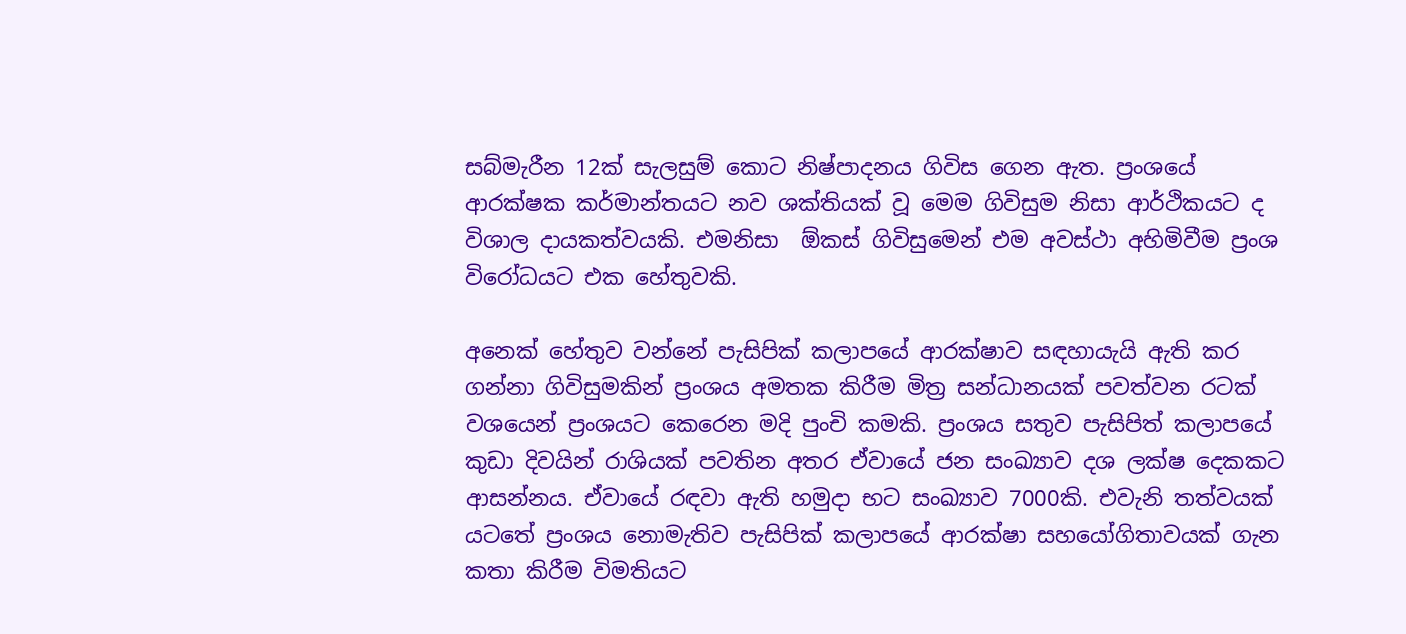සබ්මැරීන 12ක් සැලසුම් කොට නිෂ්පාදනය ගිවිස ගෙන ඇත. ප්‍රංශයේ ආරක්ෂක කර්මාන්තයට නව ශක්තියක් වූ මෙම ගිවිසුම නිසා ආර්ථිකයට ද විශාල දායකත්වයකි. එමනිසා  ඕකස් ගිවිසුමෙන් එම අවස්ථා අහිමිවීම ප්‍රංශ විරෝධයට එක හේතුවකි.

අනෙක් හේතුව වන්නේ පැසිපික් කලාපයේ ආරක්ෂාව සඳහායැයි ඇති කර ගන්නා ගිවිසුමකින් ප්‍රංශය අමතක කිරීම මිත්‍ර සන්ධානයක් පවත්වන රටක් වශයෙන් ප්‍රංශයට කෙරෙන මදි පුංචි කමකි. ප්‍රංශය සතුව පැසිපිත් කලාපයේ කුඩා දිවයින් රාශියක් පවතින අතර ඒවායේ ජන සංඛ්‍යාව දශ ලක්ෂ දෙකකට ආසන්නය. ඒවායේ රඳවා ඇති හමුදා භට සංඛ්‍යාව 7000කි. එවැනි තත්වයක් යටතේ ප්‍රංශය නොමැතිව පැසිපික් කලාපයේ ආරක්ෂා සහයෝගිතාවයක් ගැන කතා කිරීම විමතියට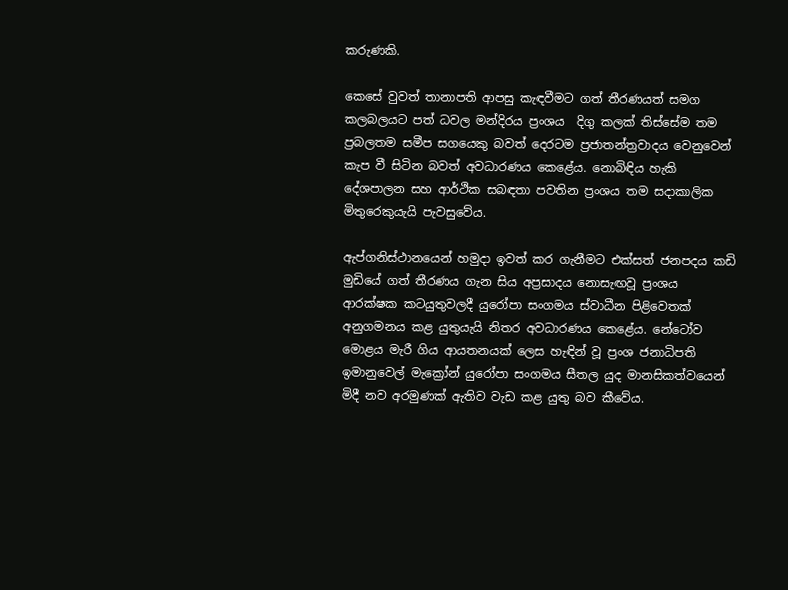කරුණකි.

කෙසේ වුවත් තානාපති ආපසු කැඳවීමට ගත් තීරණයත් සමග කලබලයට පත් ධවල මන්දිරය ප්‍රංශය  දිගු කලක් තිස්සේම තම ප්‍රබලතම සමීප සගයෙකු බවත් දෙරටම ප්‍රජාතන්ත්‍රවාදය වෙනුවෙන් කැප වී සිටින බවත් අවධාරණය කෙළේය. නොබිඳිය හැකි දේශපාලන සහ ආර්ථික සබඳතා පවතින ප්‍රංශය තම සදාකාලික මිතුරෙකුයැයි පැවසුවේය.

ඇප්ගනිස්ථානයෙන් හමුදා ඉවත් කර ගැනීමට එක්සත් ජනපදය කඩි මුඩියේ ගත් තීරණය ගැන සිය අප්‍රසාදය නොසැඟවූ ප්‍රංශය ආරක්ෂක කටයුතුවලදී යුරෝපා සංගමය ස්වාධීන පිළිවෙතක් අනුගමනය කළ යුතුයැයි නිතර අවධාරණය කෙළේය. නේටෝව මොළය මැරී ගිය ආයතනයක් ලෙස හැඳින් වූ ප්‍රංශ ජනාධිපති ඉමානුවෙල් මැක්‍රෝන් යුරෝපා සංගමය සීතල යුද මානසිකත්වයෙන් මිදී නව අරමුණක් ඇතිව වැඩ කළ යුතු බව කීවේය.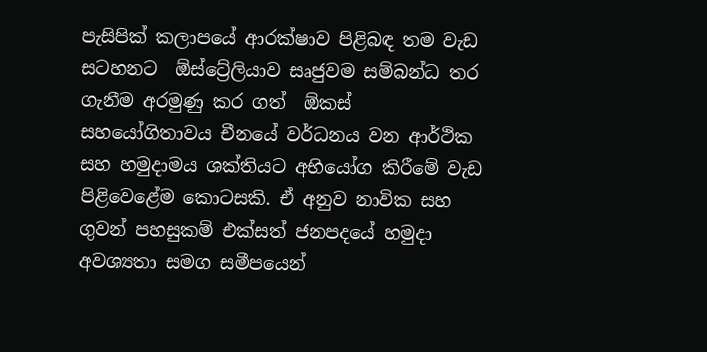පැසිපික් කලාපයේ ආරක්ෂාව පිළිබඳ තම වැඩ සටහනට  ඕස්ට්‍රේලියාව සෘජුවම සම්බන්ධ තර ගැනීම අරමුණු කර ගත්  ඕකස් සහයෝගිතාවය චීනයේ වර්ධනය වන ආර්ථික සහ හමුදාමය ශක්තියට අභියෝග කිරීමේ වැඩ පිළිවෙළේම කොටසකි. ඒ අනුව නාවික සහ ගුවන් පහසුකම් එක්සත් ජනපදයේ හමුදා අවශ්‍යතා සමග සමීපයෙන්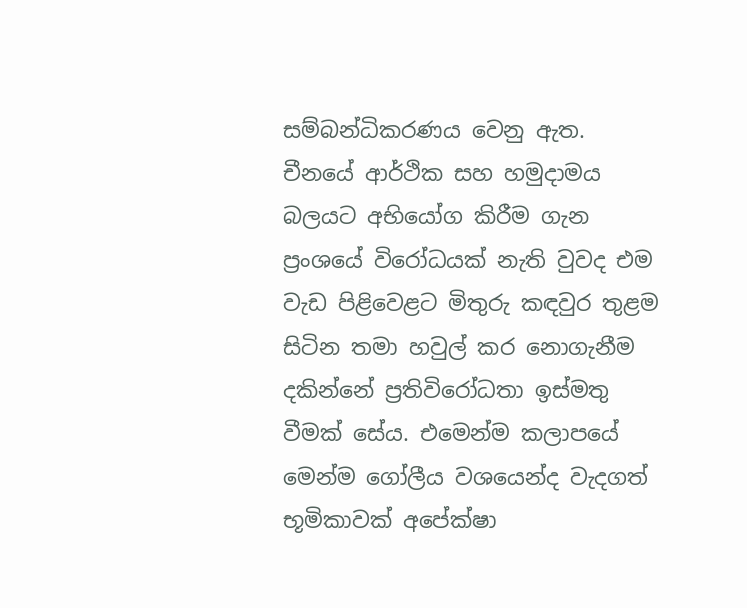සම්බන්ධිකරණය වෙනු ඇත. චීනයේ ආර්ථික සහ හමුදාමය බලයට අභියෝග කිරීම ගැන ප්‍රංශයේ විරෝධයක් නැති වුවද එම වැඩ පිළිවෙළට මිතුරු කඳවුර තුළම සිටින තමා හවුල් කර නොගැනීම දකින්නේ ප්‍රතිවිරෝධතා ඉස්මතු වීමක් සේය. එමෙන්ම කලාපයේ මෙන්ම ගෝලීය වශයෙන්ද වැදගත් භූමිකාවක් අපේක්ෂා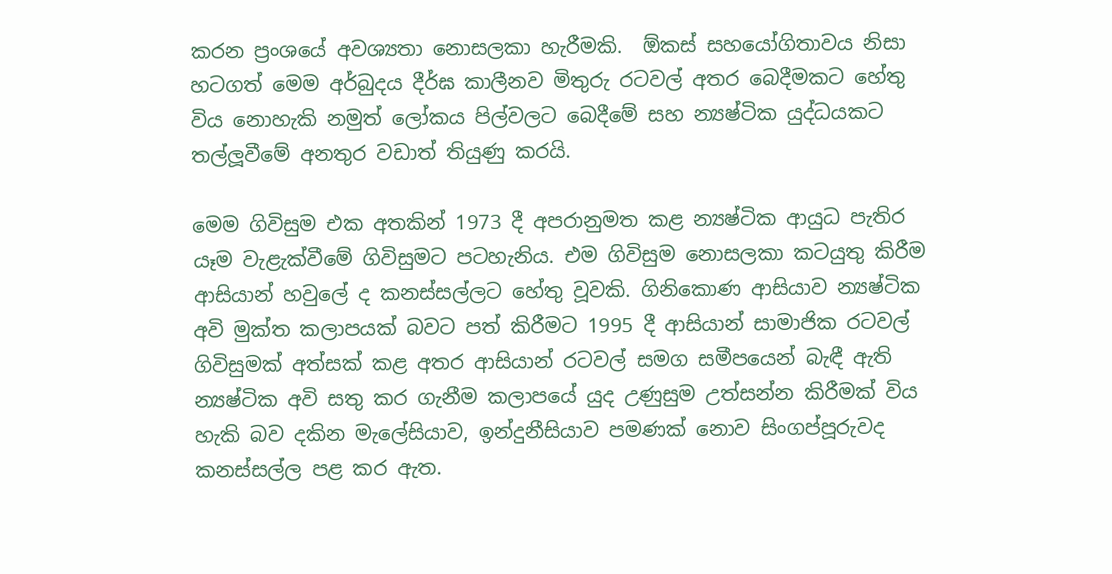කරන ප්‍රංශයේ අවශ්‍යතා නොසලකා හැරීමකි.  ඕකස් සහයෝගිතාවය නිසා හටගත් මෙම අර්බුදය දීර්ඝ කාලීනව මිතුරු රටවල් අතර බෙදීමකට හේතු විය නොහැකි නමුත් ලෝකය පිල්වලට බෙදීමේ සහ න්‍යෂ්ටික යුද්ධයකට තල්ලූවීමේ අනතුර වඩාත් තියුණු කරයි.

මෙම ගිවිසුම එක අතකින් 1973 දී අපරානුමත කළ න්‍යෂ්ටික ආයුධ පැතිර යෑම වැළැක්වීමේ ගිවිසුමට පටහැනිය. එම ගිවිසුම නොසලකා කටයුතු කිරීම ආසියාන් හවුලේ ද කනස්සල්ලට හේතු වූවකි. ගිනිකොණ ආසියාව න්‍යෂ්ටික අවි මුක්ත කලාපයක් බවට පත් කිරීමට 1995 දී ආසියාන් සාමාජික රටවල් ගිවිසුමක් අත්සක් කළ අතර ආසියාන් රටවල් සමග සමීපයෙන් බැඳී ඇති  න්‍යෂ්ටික අවි සතු කර ගැනීම කලාපයේ යුද උණුසුම උත්සන්න කිරීමක් විය හැකි බව දකින මැලේසියාව, ඉන්දුනීසියාව පමණක් නොව සිංගප්පූරුවද කනස්සල්ල පළ කර ඇත.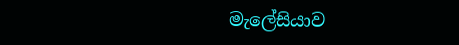මැලේසියාව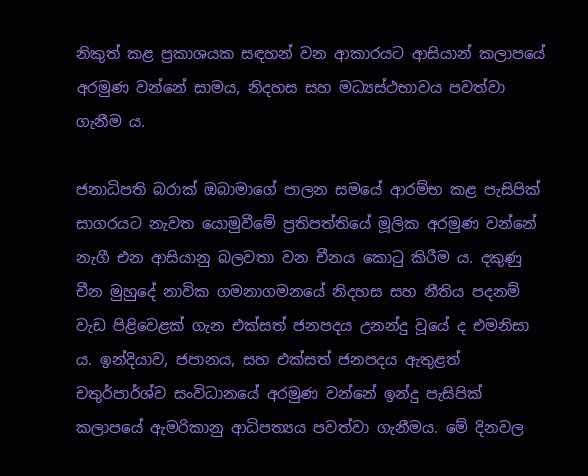නිකුත් කළ ප්‍රකාශයක සඳහන් වන ආකාරයට ආසියාන් කලාපයේ අරමුණ වන්නේ සාමය, නිදහස සහ මධ්‍යස්ථභාවය පවත්වා ගැනීම ය.

ජනාධිපති බරාක් ඔබාමාගේ පාලන සමයේ ආරම්භ කළ පැසිපික් සාගරයට නැවත යොමුවීමේ ප්‍රතිපත්තියේ මූලික අරමුණ වන්නේ නැගී එන ආසියානු බලවතා වන චීනය කොටු කිරීම ය. දකුණු චීන මුහුදේ නාවික ගමනාගමනයේ නිදහස සහ නීතිය පදනම් වැඩ පිළිවෙළක් ගැන එක්සත් ජනපදය උනන්දු වූයේ ද එමනිසා ය. ඉන්දියාව, ජපානය, සහ එක්සත් ජනපදය ඇතුළත් චතුර්පාර්ශ්ව සංවිධානයේ අරමුණ වන්නේ ඉන්දු පැසිපික් කලාපයේ ඇමරිකානු ආධිපත්‍යය පවත්වා ගැනීමය. මේ දිනවල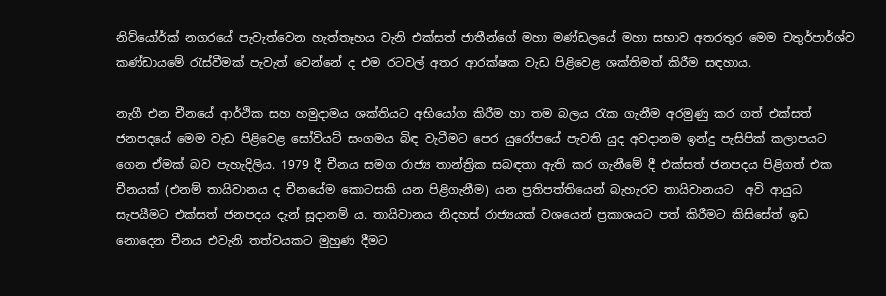නිව්යෝර්ක් නගරයේ පැවැත්වෙන හැත්තෑහය වැනි එක්සත් ජාතීන්ගේ මහා මණ්ඩලයේ මහා සභාව අතරතුර මෙම චතුර්පාර්ශ්ව කණ්ඩායමේ රැස්වීමක් පැවැත් වෙන්නේ ද එම රටවල් අතර ආරක්ෂක වැඩ පිළිවෙළ ශක්තිමත් කිරීම සඳහාය.

නැගී එන චීනයේ ආර්ථික සහ හමුදාමය ශක්තියට අභියෝග කිරීම හා තම බලය රැක ගැනීම අරමුණු කර ගත් එක්සත් ජනපදයේ මෙම වැඩ පිළිවෙළ සෝවියට් සංගමය බිඳ වැටීමට පෙර යුරෝපයේ පැවති යුද අවදානම ඉන්දු පැසිපික් කලාපයට ගෙන ඒමක් බව පැහැදිලිය. 1979 දී චීනය සමග රාජ්‍ය තාන්ත්‍රික සබඳතා ඇති කර ගැනීමේ දී එක්සත් ජනපදය පිළිගත් එක චීනයක් (එනම් තායිවානය ද චීනයේම කොටසකි යන පිළිගැනීම) යන ප්‍රතිපත්තියෙන් බැහැරව තායිවානයට  අවි ආයුධ සැපයීමට එක්සත් ජනපදය දැන් සූදානම් ය. තායිවානය නිදහස් රාජ්‍යයක් වශයෙන් ප්‍රකාශයට පත් කිරීමට කිසිසේත් ඉඩ නොදෙන චීනය එවැනි තත්වයකට මුහුණ දීමට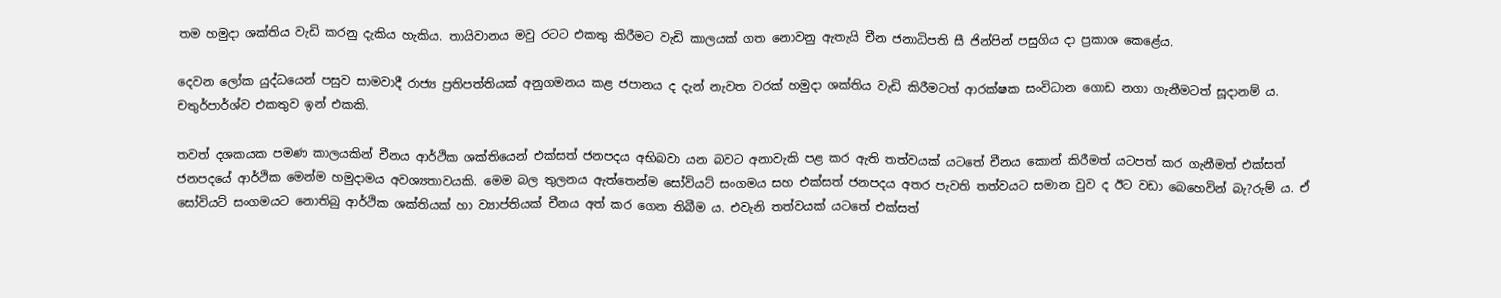තම හමුදා ශක්තිය වැඩි කරනු දැකිය හැකිය. තායිවානය මවු රටට එකතු කිරීමට වැඩි කාලයක් ගත නොවනු ඇතැයි චීන ජනාධිපති සී ජින්පින් පසුගිය දා ප්‍රකාශ කෙළේය.

දෙවන ලෝක යුද්ධයෙන් පසුව සාමවාදී රාජ්‍ය ප්‍රතිපත්තියක් අනුගමනය කළ ජපානය ද දැන් නැවත වරක් හමුදා ශක්තිය වැඩි කිරීමටත් ආරක්ෂක සංවිධාන ගොඩ නගා ගැනීමටත් සූදානම් ය. චතුර්පාර්ශ්ව එකතුව ඉන් එකකි.

තවත් දශකයක පමණ කාලයකින් චීනය ආර්ථික ශක්තියෙන් එක්සත් ජනපදය අභිබවා යන බවට අනාවැකි පළ කර ඇති තත්වයක් යටතේ චීනය කොන් කිරීමත් යටපත් කර ගැනීමත් එක්සත් ජනපදයේ ආර්ථික මෙන්ම හමුදාමය අවශ්‍යතාවයකි. මෙම බල තුලනය ඇත්තෙන්ම සෝවියට් සංගමය සහ එක්සත් ජනපදය අතර පැවති තත්වයට සමාන වුව ද ඊට වඩා බෙහෙවින් බැ?රුම් ය. ඒ සෝවියට් සංගමයට නොතිබු ආර්ථික ශක්තියක් හා ව්‍යාප්තියක් චීනය අත් කර ගෙන තිබීම ය. එවැනි තත්වයක් යටතේ එක්සත්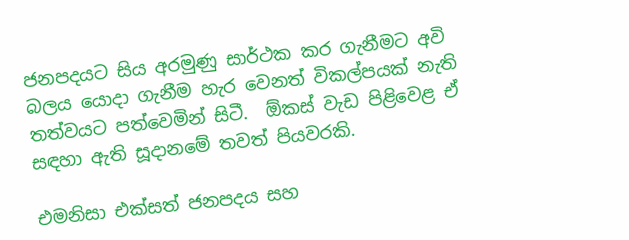ජනපදයට සිය අරමුණු සාර්ථක කර ගැනීමට අවි බලය යොදා ගැනීම හැර වෙනත් විකල්පයක් නැති තත්වයට පත්වෙමින් සිටී.  ඕකස් වැඩ පිළිවෙළ ඒ සඳහා ඇති සූදානමේ තවත් පියවරකි.

එමනිසා එක්සත් ජනපදය සහ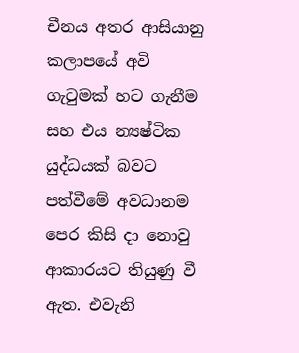චීනය අතර ආසියානු කලාපයේ අවි ගැටුමක් හට ගැනීම සහ එය න්‍යෂ්ටික යුද්ධයක් බවට පත්වීමේ අවධානම පෙර කිසි දා නොවු ආකාරයට තියුණු වී ඇත. එවැනි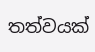තත්වයක්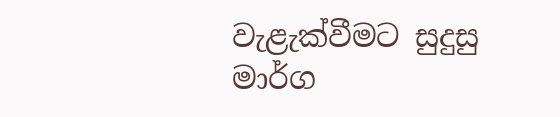වැළැක්වීමට සුදුසු මාර්ග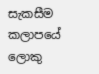සැකසීම කලාපයේ ලොකු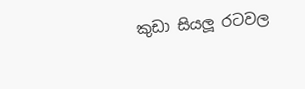කුඩා සියලූ රටවල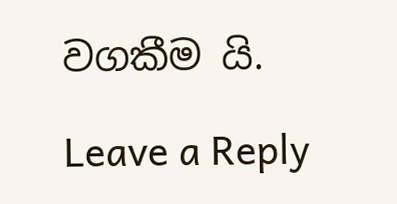වගකීම යි.

Leave a Reply